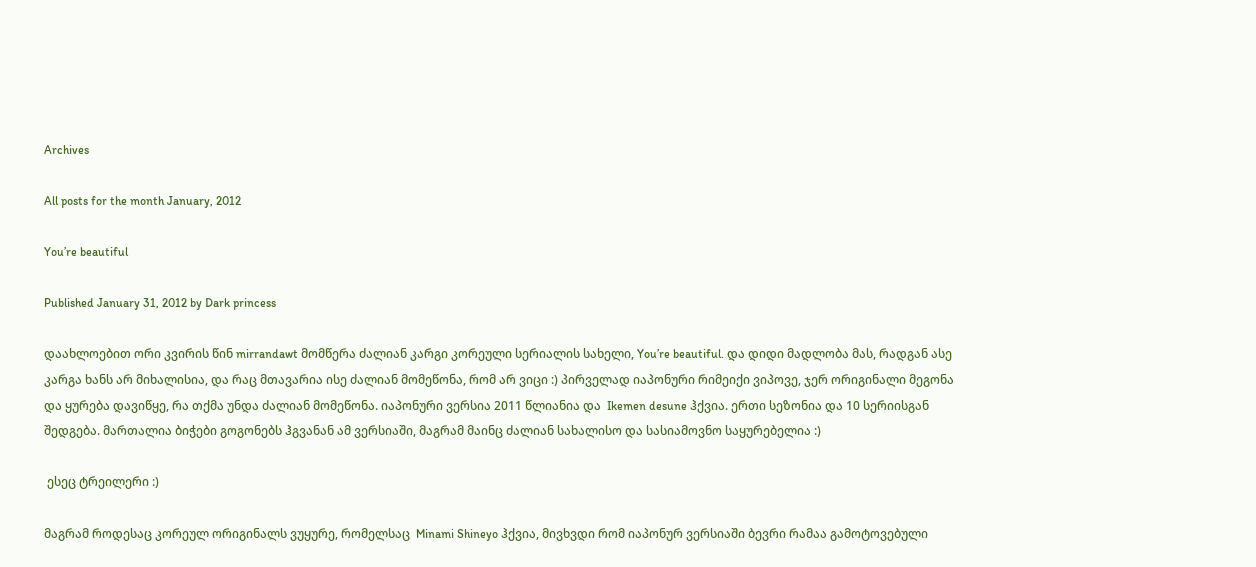Archives

All posts for the month January, 2012

You’re beautiful

Published January 31, 2012 by Dark princess

დაახლოებით ორი კვირის წინ mirrandawt მომწერა ძალიან კარგი კორეული სერიალის სახელი, You’re beautiful. და დიდი მადლობა მას, რადგან ასე კარგა ხანს არ მიხალისია, და რაც მთავარია ისე ძალიან მომეწონა, რომ არ ვიცი :) პირველად იაპონური რიმეიქი ვიპოვე, ჯერ ორიგინალი მეგონა და ყურება დავიწყე, რა თქმა უნდა ძალიან მომეწონა. იაპონური ვერსია 2011 წლიანია და  Ikemen desune ჰქვია. ერთი სეზონია და 10 სერიისგან შედგება. მართალია ბიჭები გოგონებს ჰგვანან ამ ვერსიაში, მაგრამ მაინც ძალიან სახალისო და სასიამოვნო საყურებელია :)

 ესეც ტრეილერი :)

მაგრამ როდესაც კორეულ ორიგინალს ვუყურე, რომელსაც  Minami Shineyo ჰქვია, მივხვდი რომ იაპონურ ვერსიაში ბევრი რამაა გამოტოვებული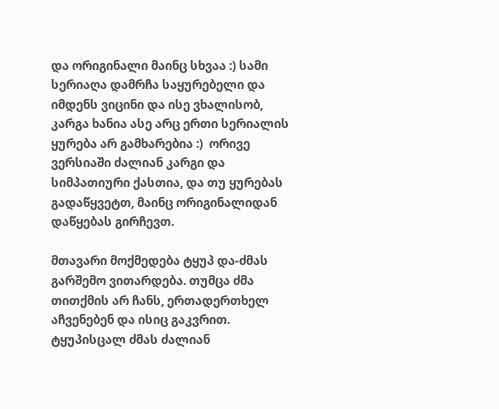და ორიგინალი მაინც სხვაა :) სამი სერიაღა დამრჩა საყურებელი და იმდენს ვიცინი და ისე ვხალისობ, კარგა ხანია ასე არც ერთი სერიალის ყურება არ გამხარებია :)  ორივე ვერსიაში ძალიან კარგი და სიმპათიური ქასთია, და თუ ყურებას გადაწყვეტთ, მაინც ორიგინალიდან დაწყებას გირჩევთ.

მთავარი მოქმედება ტყუპ და-ძმას გარშემო ვითარდება. თუმცა ძმა თითქმის არ ჩანს, ერთადერთხელ აჩვენებენ და ისიც გაკვრით. ტყუპისცალ ძმას ძალიან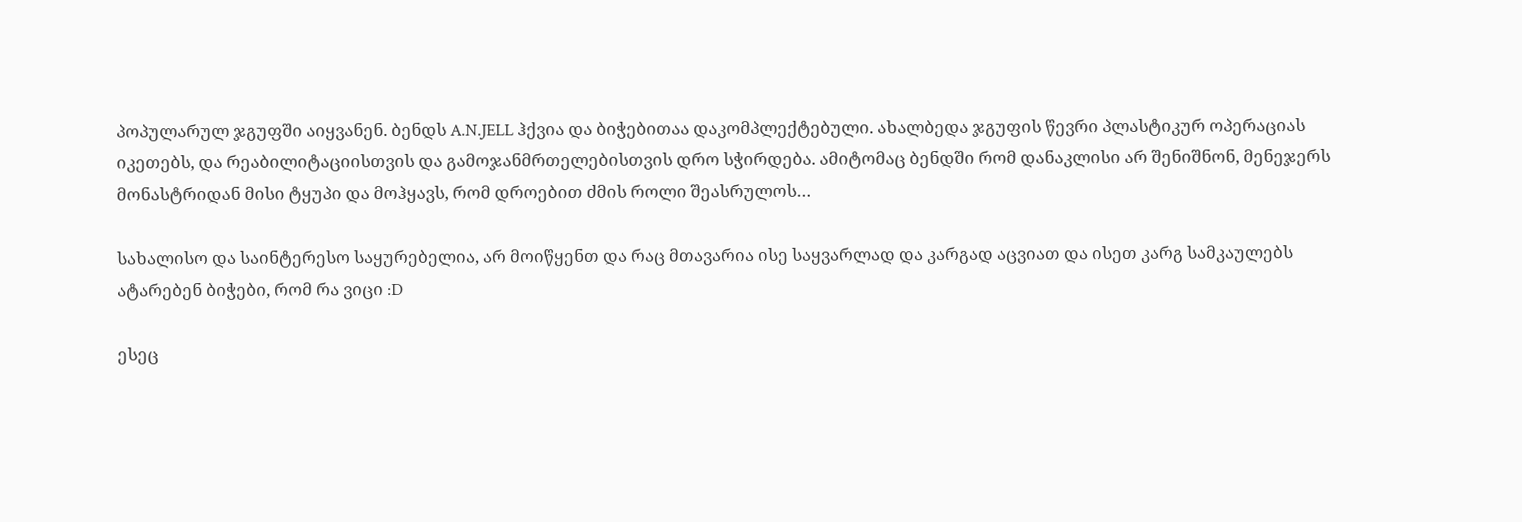პოპულარულ ჯგუფში აიყვანენ. ბენდს A.N.JELL ჰქვია და ბიჭებითაა დაკომპლექტებული. ახალბედა ჯგუფის წევრი პლასტიკურ ოპერაციას იკეთებს, და რეაბილიტაციისთვის და გამოჯანმრთელებისთვის დრო სჭირდება. ამიტომაც ბენდში რომ დანაკლისი არ შენიშნონ, მენეჯერს მონასტრიდან მისი ტყუპი და მოჰყავს, რომ დროებით ძმის როლი შეასრულოს…

სახალისო და საინტერესო საყურებელია, არ მოიწყენთ და რაც მთავარია ისე საყვარლად და კარგად აცვიათ და ისეთ კარგ სამკაულებს ატარებენ ბიჭები, რომ რა ვიცი :D

ესეც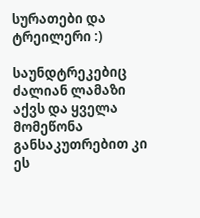სურათები და ტრეილერი :)

საუნდტრეკებიც ძალიან ლამაზი აქვს და ყველა მომეწონა განსაკუთრებით კი ეს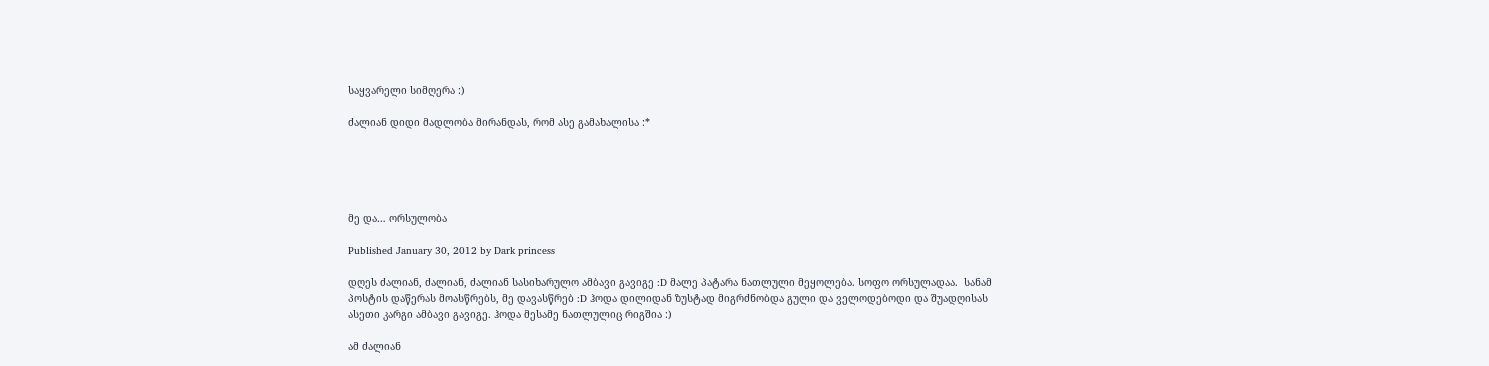საყვარელი სიმღერა :)

ძალიან დიდი მადლობა მირანდას, რომ ასე გამახალისა :*





მე და… ორსულობა

Published January 30, 2012 by Dark princess

დღეს ძალიან, ძალიან, ძალიან სასიხარულო ამბავი გავიგე :D მალე პატარა ნათლული მეყოლება. სოფო ორსულადაა.  სანამ პოსტის დაწერას მოასწრებს, მე დავასწრებ :D ჰოდა დილიდან ზუსტად მიგრძნობდა გული და ველოდებოდი და შუადღისას ასეთი კარგი ამბავი გავიგე. ჰოდა მესამე ნათლულიც რიგშია :)

ამ ძალიან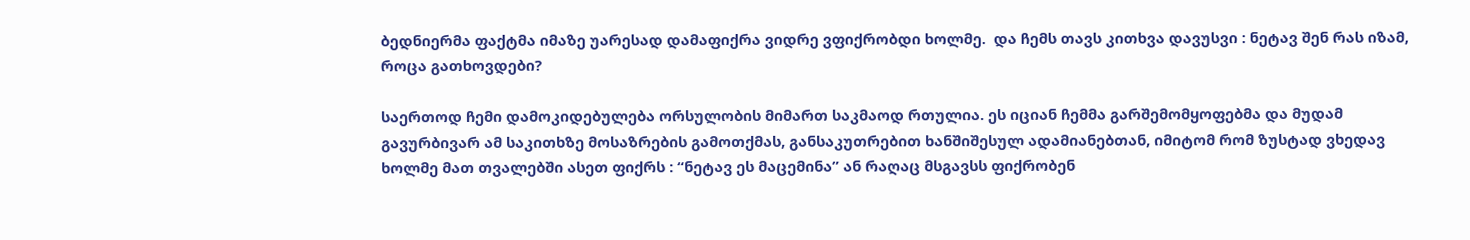ბედნიერმა ფაქტმა იმაზე უარესად დამაფიქრა ვიდრე ვფიქრობდი ხოლმე.  და ჩემს თავს კითხვა დავუსვი : ნეტავ შენ რას იზამ, როცა გათხოვდები?

საერთოდ ჩემი დამოკიდებულება ორსულობის მიმართ საკმაოდ რთულია. ეს იციან ჩემმა გარშემომყოფებმა და მუდამ გავურბივარ ამ საკითხზე მოსაზრების გამოთქმას, განსაკუთრებით ხანშიშესულ ადამიანებთან, იმიტომ რომ ზუსტად ვხედავ ხოლმე მათ თვალებში ასეთ ფიქრს : “ნეტავ ეს მაცემინა” ან რაღაც მსგავსს ფიქრობენ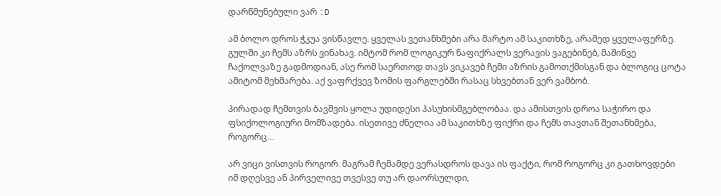დარწმუნებული ვარ :D

ამ ბოლო დროს ჭკუა ვისწავლე. ყველას ვეთანხმები არა მარტო ამ საკითხზე, არამედ ყველაფერზე. გულში კი ჩემს აზრს ვინახავ. იმტომ რომ ლოგიკურ ნაფიქრალს ვერავის ვაგებინებ, მაშინვე ჩაქოლვაზე გადმოდიან, ასე რომ საერთოდ თავს ვიკავებ ჩემი აზრის გამოთქმისგან და ბლოგიც ცოტა ამიტომ მეხმარება. აქ ვაფრქვევ ზომის ფარგლებში რასაც სხვებთან ვერ ვამბობ.

პირადად ჩემთვის ბავშვის ყოლა უდიდესი პასუხისმგებლობაა. და ამისთვის დროა საჭირო და ფსიქოლოგიური მომზადება. ისეთივე ძნელია ამ საკითხზე ფიქრი და ჩემს თავთან შეთანხმება, როგორც…

არ ვიცი ვისთვის როგორ. მაგრამ ჩემამდე ვერასდროს დავა ის ფაქტი, რომ როგორც კი გათხოვდები იმ დღესვე ან პირველივე თვესვე თუ არ დაორსულდი,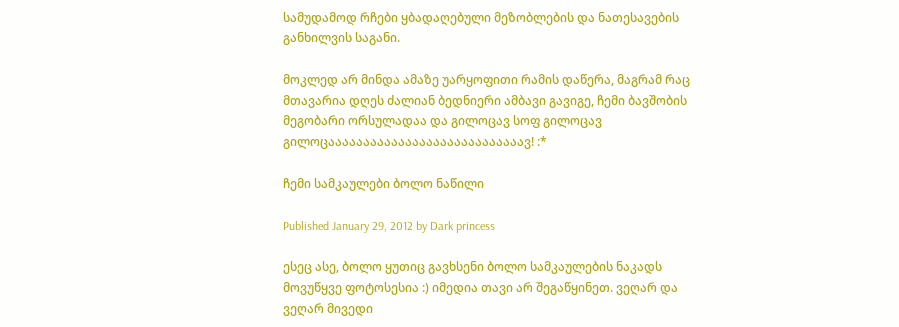სამუდამოდ რჩები ყბადაღებული მეზობლების და ნათესავების განხილვის საგანი.

მოკლედ არ მინდა ამაზე უარყოფითი რამის დაწერა, მაგრამ რაც მთავარია დღეს ძალიან ბედნიერი ამბავი გავიგე, ჩემი ბავშობის  მეგობარი ორსულადაა და გილოცავ სოფ გილოცავ გილოცაააააააააააააააააააააააააააავ! :*

ჩემი სამკაულები ბოლო ნაწილი

Published January 29, 2012 by Dark princess

ესეც ასე, ბოლო ყუთიც გავხსენი ბოლო სამკაულების ნაკადს მოვუწყვე ფოტოსესია :) იმედია თავი არ შეგაწყინეთ. ვეღარ და ვეღარ მივედი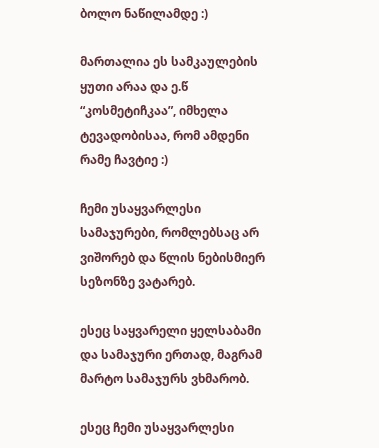ბოლო ნაწილამდე :)

მართალია ეს სამკაულების ყუთი არაა და ე.წ “კოსმეტიჩკაა”, იმხელა ტევადობისაა, რომ ამდენი რამე ჩავტიე :)

ჩემი უსაყვარლესი სამაჯურები, რომლებსაც არ ვიშორებ და წლის ნებისმიერ სეზონზე ვატარებ.

ესეც საყვარელი ყელსაბამი და სამაჯური ერთად, მაგრამ მარტო სამაჯურს ვხმარობ.

ესეც ჩემი უსაყვარლესი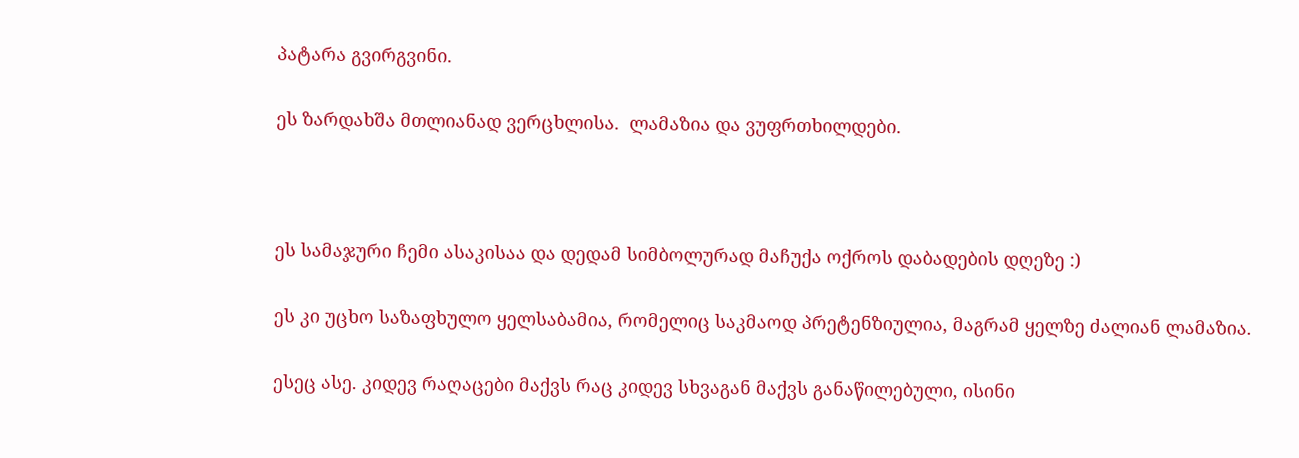პატარა გვირგვინი.

ეს ზარდახშა მთლიანად ვერცხლისა.  ლამაზია და ვუფრთხილდები.



ეს სამაჯური ჩემი ასაკისაა და დედამ სიმბოლურად მაჩუქა ოქროს დაბადების დღეზე :)

ეს კი უცხო საზაფხულო ყელსაბამია, რომელიც საკმაოდ პრეტენზიულია, მაგრამ ყელზე ძალიან ლამაზია.

ესეც ასე. კიდევ რაღაცები მაქვს რაც კიდევ სხვაგან მაქვს განაწილებული, ისინი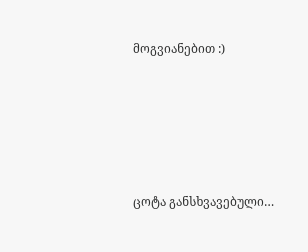მოგვიანებით :)





ცოტა განსხვავებული…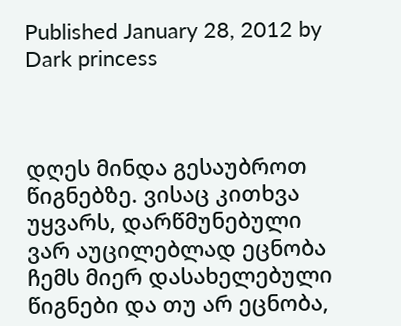Published January 28, 2012 by Dark princess



დღეს მინდა გესაუბროთ წიგნებზე. ვისაც კითხვა უყვარს, დარწმუნებული ვარ აუცილებლად ეცნობა ჩემს მიერ დასახელებული წიგნები და თუ არ ეცნობა,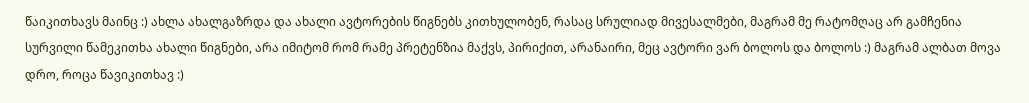წაიკითხავს მაინც :) ახლა ახალგაზრდა და ახალი ავტორების წიგნებს კითხულობენ, რასაც სრულიად მივესალმები, მაგრამ მე რატომღაც არ გამჩენია სურვილი წამეკითხა ახალი წიგნები, არა იმიტომ რომ რამე პრეტენზია მაქვს, პირიქით, არანაირი, მეც ავტორი ვარ ბოლოს და ბოლოს :) მაგრამ ალბათ მოვა დრო, როცა წავიკითხავ :)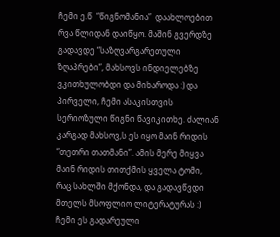ჩემი ე.წ  “წიგნომანია”  დაახლოებით რვა წლიდან დაიწყო. მაშინ გვერდზე გადავდე “საზღვარგარეთული ზღაპრები”, მახსოვს ინდიელებზე ვკითხულობდი და მიხაროდა :) და პირველი, ჩემი ასაკისთვის სერიოზული წიგნი წავიკითხე. ძალიან კარგად მახსოვ,ს ეს იყო მაინ რიდის “თეთრი თათმანი”. ამის მერე მიყვა მაინ რიდის თითქმის ყველა ტომი, რაც სახლში მქონდა, და გადავწვდი მთელს მსოფლიო ლიტერატურას :) ჩემი ეს გადარეული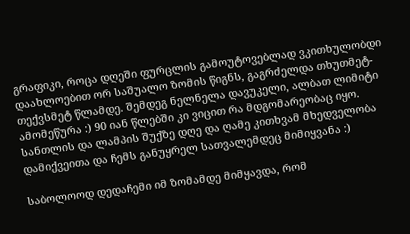გრაფიკი, როცა დღეში ფურცლის გამოუტოვებლად ვკითხულობდი დაახლოებით ორ საშუალო ზომის წიგნს, გაგრძელდა თხუთმეტ-თექვსმეტ წლამდე. შემდეგ ნელნელა დავუკელი, ალბათ ლიმიტი ამომეწურა :) 90 იან წლებში კი ვიცით რა მდგომარეობაც იყო. სანთლის და ლამპის შუქზე დღე და ღამე კითხვამ მხედველობა დამიქვეითა და ჩემს განუყრელ სათვალემდეც მიმიყვანა :)

საბოლოოდ დედაჩემი იმ ზომამდე მიმყავდა, რომ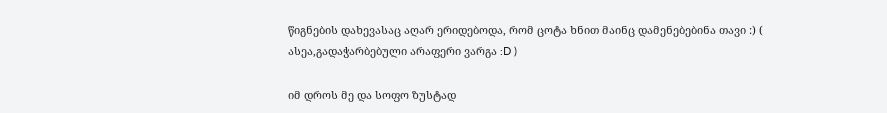წიგნების დახევასაც აღარ ერიდებოდა, რომ ცოტა ხნით მაინც დამენებებინა თავი :) ( ასეა,გადაჭარბებული არაფერი ვარგა :D )

იმ დროს მე და სოფო ზუსტად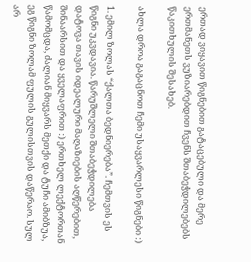ერთად ვიყავით წიგნებით გატაცებული და მერე  ერთმანეთს ვუზიარებდით ჩვენს შთაბეჭდილებებს წაკითხულის შესახებ.

ახლა დროა გაგაცნოთ ჩემი უსაყვარლესი წიგნები :)

1. ემილ ზოლას “ქალთა ბედნიერება”. ჩემთვის ეს წიგნი უკვდავია. წარუშლელი შთაბეჭდილება დატოვა თავის იდეალური მაღაზიების აღწერებით, შინაარსით და ყველაფრით :) ერთხელ ლექტორთან წამომცდა, ძალიან მიყვარს მეთქი და ტუჩი ამიბზუა, ეგ წიგნი ზოლამ ფულის გულისთვის დაწერაო. სულ არ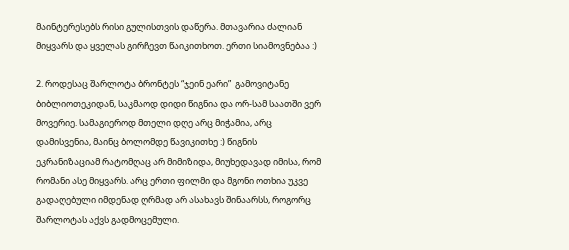მაინტერესებს რისი გულისთვის დაწერა. მთავარია ძალიან მიყვარს და ყველას გირჩევთ წაიკითხოთ. ერთი სიამოვნებაა :)

2. როდესაც შარლოტა ბრონტეს “ჯეინ ეარი”  გამოვიტანე ბიბლიოთეკიდან, საკმაოდ დიდი წიგნია და ორ-სამ საათში ვერ მოვერიე. სამაგიეროდ მთელი დღე არც მიჭამია, არც დამისვენია, მაინც ბოლომდე წავიკითხე :) წიგნის ეკრანიზაციამ რატომღაც არ მიმიზიდა, მიუხედავად იმისა, რომ რომანი ასე მიყვარს. არც ერთი ფილმი და მგონი ოთხია უკვე გადაღებული იმდენად ღრმად არ ასახავს შინაარსს, როგორც შარლოტას აქვს გადმოცემული.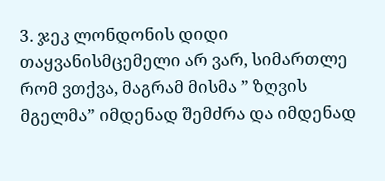3. ჯეკ ლონდონის დიდი თაყვანისმცემელი არ ვარ, სიმართლე რომ ვთქვა, მაგრამ მისმა ” ზღვის მგელმა” იმდენად შემძრა და იმდენად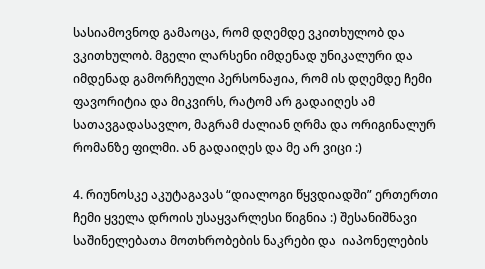სასიამოვნოდ გამაოცა, რომ დღემდე ვკითხულობ და ვკითხულობ. მგელი ლარსენი იმდენად უნიკალური და იმდენად გამორჩეული პერსონაჟია, რომ ის დღემდე ჩემი ფავორიტია და მიკვირს, რატომ არ გადაიღეს ამ სათავგადასავლო, მაგრამ ძალიან ღრმა და ორიგინალურ რომანზე ფილმი. ან გადაიღეს და მე არ ვიცი :)

4. რიუნოსკე აკუტაგავას “დიალოგი წყვდიადში” ერთერთი ჩემი ყველა დროის უსაყვარლესი წიგნია :) შესანიშნავი საშინელებათა მოთხრობების ნაკრები და  იაპონელების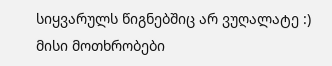სიყვარულს წიგნებშიც არ ვუღალატე :) მისი მოთხრობები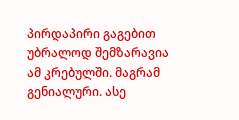პირდაპირი გაგებით უბრალოდ შემზარავია ამ კრებულში. მაგრამ გენიალური. ასე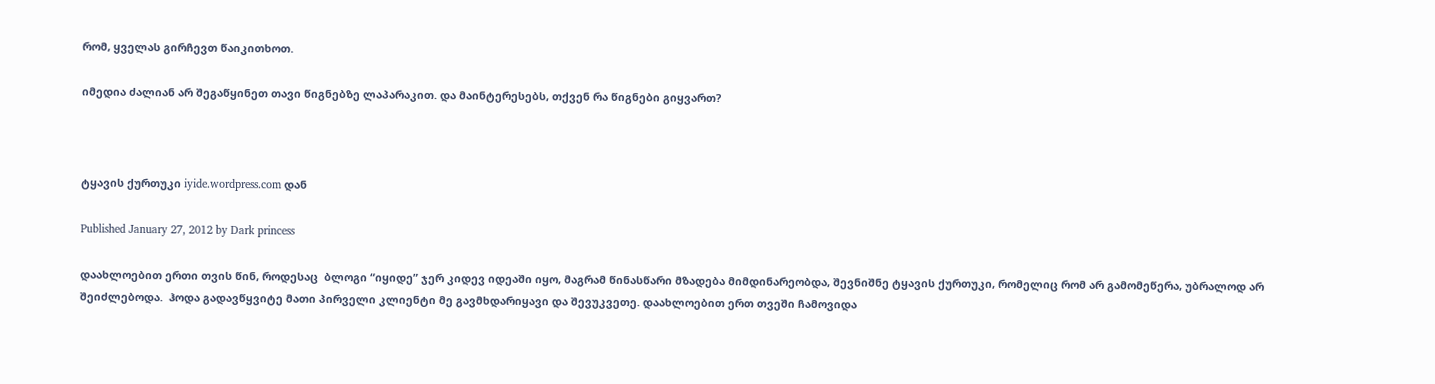რომ, ყველას გირჩევთ წაიკითხოთ.

იმედია ძალიან არ შეგაწყინეთ თავი წიგნებზე ლაპარაკით. და მაინტერესებს, თქვენ რა წიგნები გიყვართ?



ტყავის ქურთუკი iyide.wordpress.com დან

Published January 27, 2012 by Dark princess

დაახლოებით ერთი თვის წინ, როდესაც  ბლოგი “იყიდე” ჯერ კიდევ იდეაში იყო, მაგრამ წინასწარი მზადება მიმდინარეობდა, შევნიშნე ტყავის ქურთუკი, რომელიც რომ არ გამომეწერა, უბრალოდ არ შეიძლებოდა.  ჰოდა გადავწყვიტე მათი პირველი კლიენტი მე გავმხდარიყავი და შევუკვეთე. დაახლოებით ერთ თვეში ჩამოვიდა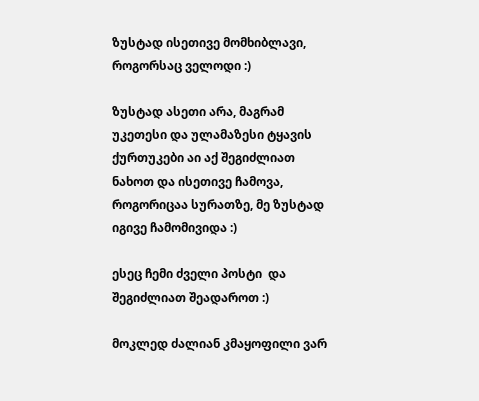ზუსტად ისეთივე მომხიბლავი, როგორსაც ველოდი :)

ზუსტად ასეთი არა, მაგრამ უკეთესი და ულამაზესი ტყავის ქურთუკები აი აქ შეგიძლიათ ნახოთ და ისეთივე ჩამოვა, როგორიცაა სურათზე, მე ზუსტად იგივე ჩამომივიდა :)

ესეც ჩემი ძველი პოსტი  და შეგიძლიათ შეადაროთ :)

მოკლედ ძალიან კმაყოფილი ვარ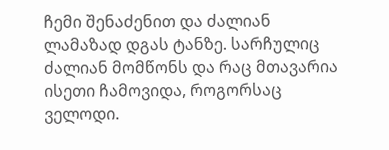ჩემი შენაძენით და ძალიან ლამაზად დგას ტანზე. სარჩულიც ძალიან მომწონს და რაც მთავარია ისეთი ჩამოვიდა, როგორსაც ველოდი.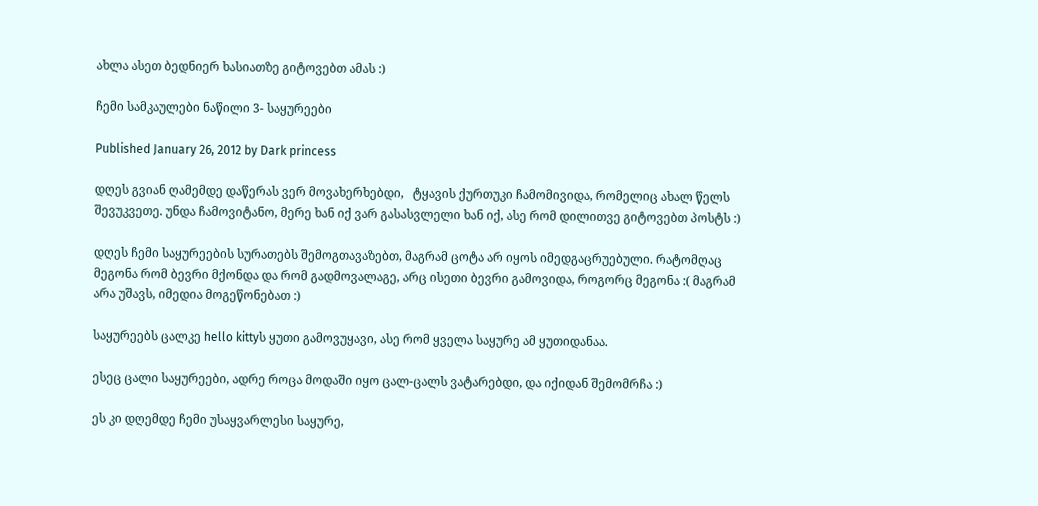ახლა ასეთ ბედნიერ ხასიათზე გიტოვებთ ამას :)

ჩემი სამკაულები ნაწილი 3- საყურეები

Published January 26, 2012 by Dark princess

დღეს გვიან ღამემდე დაწერას ვერ მოვახერხებდი,   ტყავის ქურთუკი ჩამომივიდა, რომელიც ახალ წელს შევუკვეთე. უნდა ჩამოვიტანო, მერე ხან იქ ვარ გასასვლელი ხან იქ, ასე რომ დილითვე გიტოვებთ პოსტს :)

დღეს ჩემი საყურეების სურათებს შემოგთავაზებთ, მაგრამ ცოტა არ იყოს იმედგაცრუებული. რატომღაც მეგონა რომ ბევრი მქონდა და რომ გადმოვალაგე, არც ისეთი ბევრი გამოვიდა, როგორც მეგონა :( მაგრამ არა უშავს, იმედია მოგეწონებათ :)

საყურეებს ცალკე hello kittyს ყუთი გამოვუყავი, ასე რომ ყველა საყურე ამ ყუთიდანაა.

ესეც ცალი საყურეები, ადრე როცა მოდაში იყო ცალ-ცალს ვატარებდი, და იქიდან შემომრჩა :)

ეს კი დღემდე ჩემი უსაყვარლესი საყურე,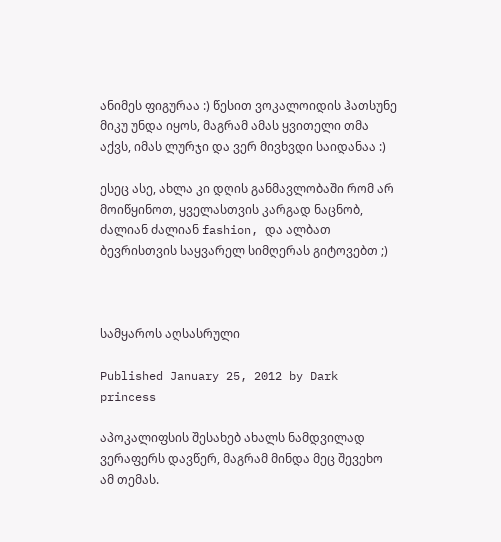ანიმეს ფიგურაა :) წესით ვოკალოიდის ჰათსუნე მიკუ უნდა იყოს, მაგრამ ამას ყვითელი თმა აქვს, იმას ლურჯი და ვერ მივხვდი საიდანაა :)

ესეც ასე, ახლა კი დღის განმავლობაში რომ არ მოიწყინოთ, ყველასთვის კარგად ნაცნობ, ძალიან ძალიან fashion, და ალბათ ბევრისთვის საყვარელ სიმღერას გიტოვებთ ;)



სამყაროს აღსასრული

Published January 25, 2012 by Dark princess

აპოკალიფსის შესახებ ახალს ნამდვილად ვერაფერს დავწერ, მაგრამ მინდა მეც შევეხო ამ თემას.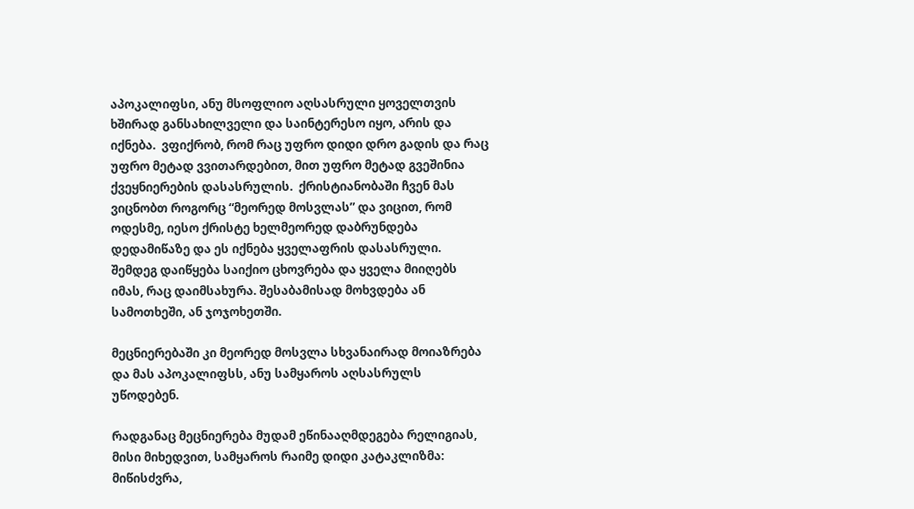აპოკალიფსი, ანუ მსოფლიო აღსასრული ყოველთვის ხშირად განსახილველი და საინტერესო იყო, არის და იქნება.  ვფიქრობ, რომ რაც უფრო დიდი დრო გადის და რაც უფრო მეტად ვვითარდებით, მით უფრო მეტად გვეშინია ქვეყნიერების დასასრულის.  ქრისტიანობაში ჩვენ მას ვიცნობთ როგორც “მეორედ მოსვლას” და ვიცით, რომ ოდესმე, იესო ქრისტე ხელმეორედ დაბრუნდება დედამიწაზე და ეს იქნება ყველაფრის დასასრული. შემდეგ დაიწყება საიქიო ცხოვრება და ყველა მიიღებს იმას, რაც დაიმსახურა. შესაბამისად მოხვდება ან სამოთხეში, ან ჯოჯოხეთში.

მეცნიერებაში კი მეორედ მოსვლა სხვანაირად მოიაზრება და მას აპოკალიფსს, ანუ სამყაროს აღსასრულს უწოდებენ.

რადგანაც მეცნიერება მუდამ ეწინააღმდეგება რელიგიას, მისი მიხედვით, სამყაროს რაიმე დიდი კატაკლიზმა: მიწისძვრა,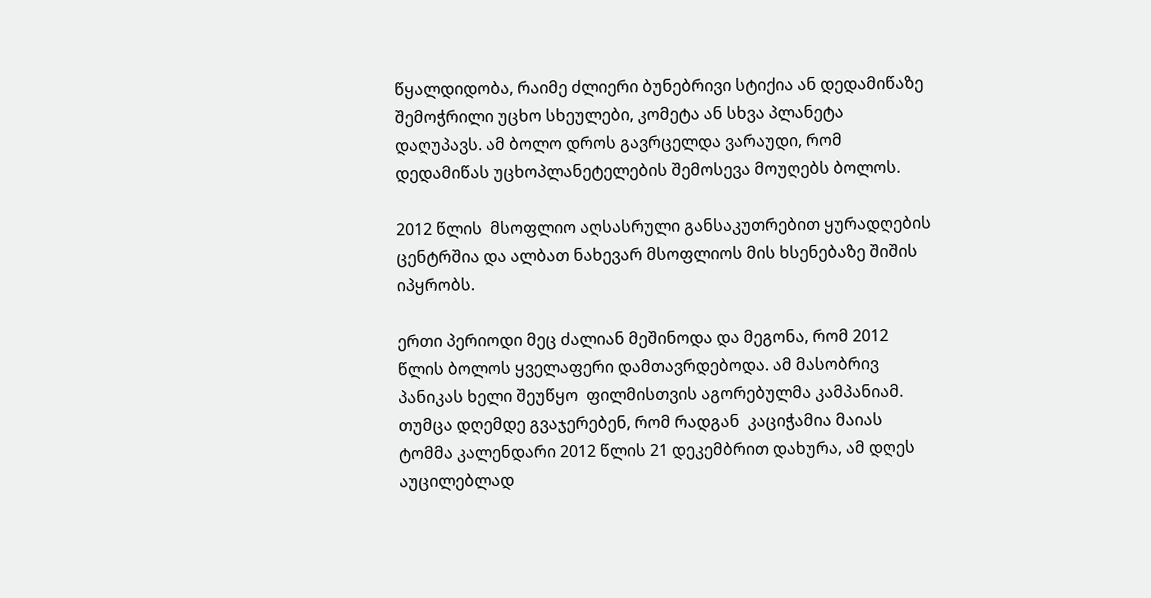წყალდიდობა, რაიმე ძლიერი ბუნებრივი სტიქია ან დედამიწაზე შემოჭრილი უცხო სხეულები, კომეტა ან სხვა პლანეტა დაღუპავს. ამ ბოლო დროს გავრცელდა ვარაუდი, რომ დედამიწას უცხოპლანეტელების შემოსევა მოუღებს ბოლოს.

2012 წლის  მსოფლიო აღსასრული განსაკუთრებით ყურადღების ცენტრშია და ალბათ ნახევარ მსოფლიოს მის ხსენებაზე შიშის იპყრობს.

ერთი პერიოდი მეც ძალიან მეშინოდა და მეგონა, რომ 2012 წლის ბოლოს ყველაფერი დამთავრდებოდა. ამ მასობრივ პანიკას ხელი შეუწყო  ფილმისთვის აგორებულმა კამპანიამ. თუმცა დღემდე გვაჯერებენ, რომ რადგან  კაციჭამია მაიას ტომმა კალენდარი 2012 წლის 21 დეკემბრით დახურა, ამ დღეს აუცილებლად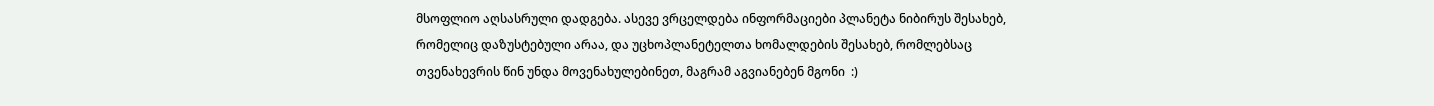მსოფლიო აღსასრული დადგება. ასევე ვრცელდება ინფორმაციები პლანეტა ნიბირუს შესახებ, რომელიც დაზუსტებული არაა, და უცხოპლანეტელთა ხომალდების შესახებ, რომლებსაც თვენახევრის წინ უნდა მოვენახულებინეთ, მაგრამ აგვიანებენ მგონი  :)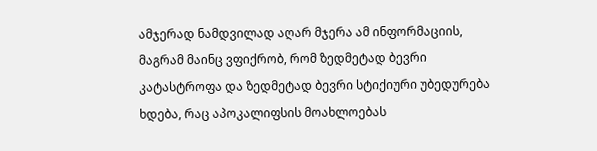ამჯერად ნამდვილად აღარ მჯერა ამ ინფორმაციის, მაგრამ მაინც ვფიქრობ, რომ ზედმეტად ბევრი კატასტროფა და ზედმეტად ბევრი სტიქიური უბედურება ხდება, რაც აპოკალიფსის მოახლოებას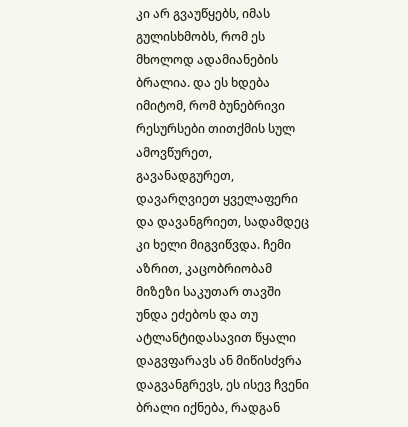კი არ გვაუწყებს, იმას გულისხმობს, რომ ეს მხოლოდ ადამიანების ბრალია. და ეს ხდება იმიტომ, რომ ბუნებრივი რესურსები თითქმის სულ ამოვწურეთ, გავანადგურეთ, დავარღვიეთ ყველაფერი და დავანგრიეთ, სადამდეც კი ხელი მიგვიწვდა. ჩემი აზრით, კაცობრიობამ მიზეზი საკუთარ თავში უნდა ეძებოს და თუ ატლანტიდასავით წყალი დაგვფარავს ან მიწისძვრა დაგვანგრევს, ეს ისევ ჩვენი  ბრალი იქნება, რადგან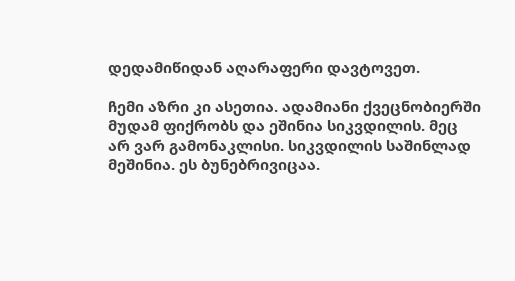დედამიწიდან აღარაფერი დავტოვეთ.

ჩემი აზრი კი ასეთია. ადამიანი ქვეცნობიერში მუდამ ფიქრობს და ეშინია სიკვდილის. მეც არ ვარ გამონაკლისი. სიკვდილის საშინლად მეშინია. ეს ბუნებრივიცაა.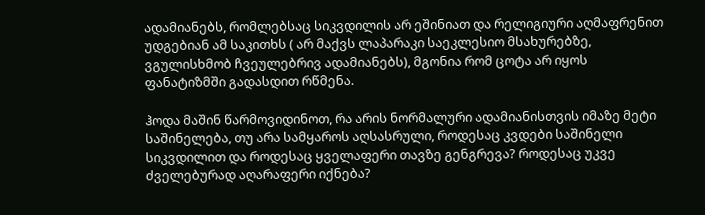ადამიანებს, რომლებსაც სიკვდილის არ ეშინიათ და რელიგიური აღმაფრენით უდგებიან ამ საკითხს ( არ მაქვს ლაპარაკი საეკლესიო მსახურებზე, ვგულისხმობ ჩვეულებრივ ადამიანებს), მგონია რომ ცოტა არ იყოს ფანატიზმში გადასდით რწმენა.

ჰოდა მაშინ წარმოვიდინოთ, რა არის ნორმალური ადამიანისთვის იმაზე მეტი საშინელება, თუ არა სამყაროს აღსასრული, როდესაც კვდები საშინელი სიკვდილით და როდესაც ყველაფერი თავზე გენგრევა? როდესაც უკვე ძველებურად აღარაფერი იქნება?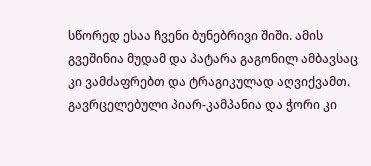სწორედ ესაა ჩვენი ბუნებრივი შიში. ამის გვეშინია მუდამ და პატარა გაგონილ ამბავსაც კი ვამძაფრებთ და ტრაგიკულად აღვიქვამთ. გავრცელებული პიარ-კამპანია და ჭორი კი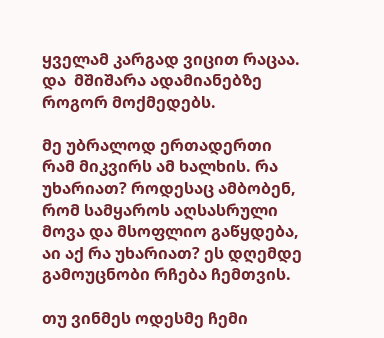ყველამ კარგად ვიცით რაცაა. და  მშიშარა ადამიანებზე როგორ მოქმედებს.

მე უბრალოდ ერთადერთი რამ მიკვირს ამ ხალხის. რა უხარიათ? როდესაც ამბობენ, რომ სამყაროს აღსასრული მოვა და მსოფლიო გაწყდება, აი აქ რა უხარიათ? ეს დღემდე გამოუცნობი რჩება ჩემთვის.

თუ ვინმეს ოდესმე ჩემი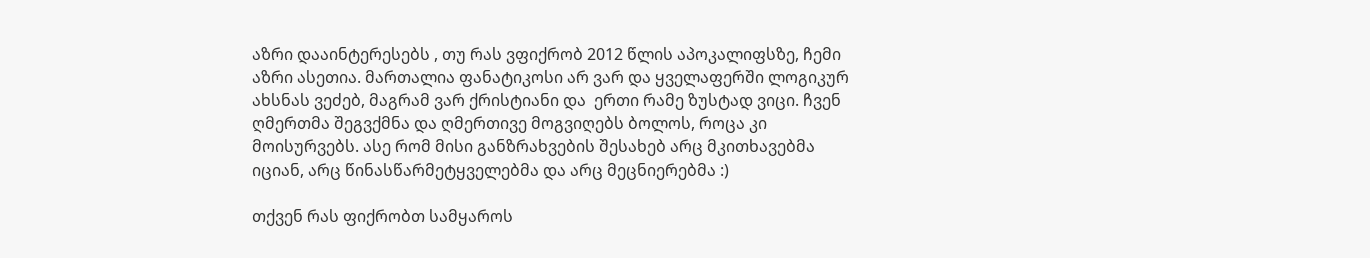აზრი დააინტერესებს , თუ რას ვფიქრობ 2012 წლის აპოკალიფსზე, ჩემი აზრი ასეთია. მართალია ფანატიკოსი არ ვარ და ყველაფერში ლოგიკურ ახსნას ვეძებ, მაგრამ ვარ ქრისტიანი და  ერთი რამე ზუსტად ვიცი. ჩვენ ღმერთმა შეგვქმნა და ღმერთივე მოგვიღებს ბოლოს, როცა კი მოისურვებს. ასე რომ მისი განზრახვების შესახებ არც მკითხავებმა იციან, არც წინასწარმეტყველებმა და არც მეცნიერებმა :)

თქვენ რას ფიქრობთ სამყაროს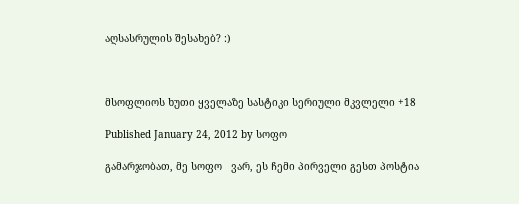აღსასრულის შესახებ? :)



მსოფლიოს ხუთი ყველაზე სასტიკი სერიული მკვლელი +18

Published January 24, 2012 by სოფო

გამარჯობათ, მე სოფო   ვარ, ეს ჩემი პირველი გესთ პოსტია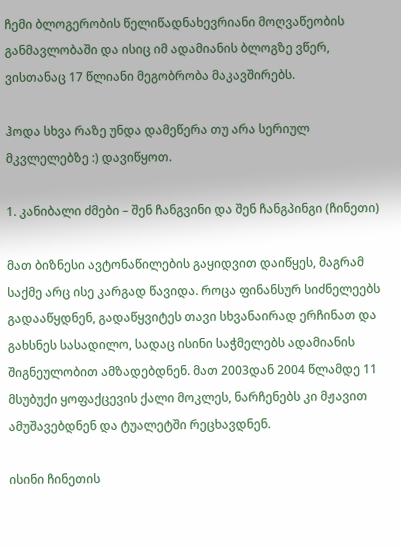ჩემი ბლოგერობის წელიწადნახევრიანი მოღვაწეობის განმავლობაში და ისიც იმ ადამიანის ბლოგზე ვწერ, ვისთანაც 17 წლიანი მეგობრობა მაკავშირებს.

ჰოდა სხვა რაზე უნდა დამეწერა თუ არა სერიულ მკვლელებზე :) დავიწყოთ.

1. კანიბალი ძმები – შენ ჩანგვინი და შენ ჩანგპინგი (ჩინეთი)

მათ ბიზნესი ავტონაწილების გაყიდვით დაიწყეს, მაგრამ საქმე არც ისე კარგად წავიდა. როცა ფინანსურ სიძნელეებს გადააწყდნენ, გადაწყვიტეს თავი სხვანაირად ერჩინათ და გახსნეს სასადილო, სადაც ისინი საჭმელებს ადამიანის შიგნეულობით ამზადებდნენ. მათ 2003დან 2004 წლამდე 11 მსუბუქი ყოფაქცევის ქალი მოკლეს, ნარჩენებს კი მჟავით ამუშავებდნენ და ტუალეტში რეცხავდნენ.

ისინი ჩინეთის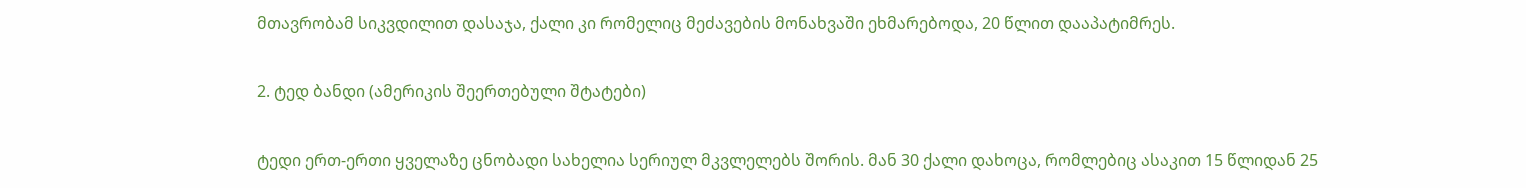მთავრობამ სიკვდილით დასაჯა, ქალი კი რომელიც მეძავების მონახვაში ეხმარებოდა, 20 წლით დააპატიმრეს.

2. ტედ ბანდი (ამერიკის შეერთებული შტატები)

ტედი ერთ-ერთი ყველაზე ცნობადი სახელია სერიულ მკვლელებს შორის. მან 30 ქალი დახოცა, რომლებიც ასაკით 15 წლიდან 25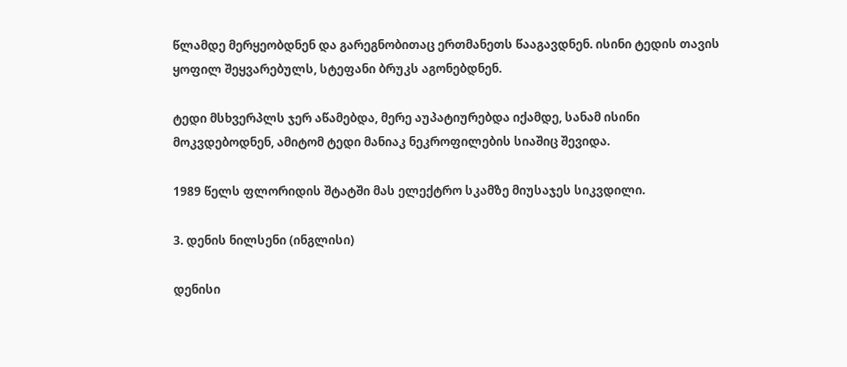წლამდე მერყეობდნენ და გარეგნობითაც ერთმანეთს წააგავდნენ. ისინი ტედის თავის ყოფილ შეყვარებულს, სტეფანი ბრუკს აგონებდნენ.

ტედი მსხვერპლს ჯერ აწამებდა, მერე აუპატიურებდა იქამდე, სანამ ისინი მოკვდებოდნენ, ამიტომ ტედი მანიაკ ნეკროფილების სიაშიც შევიდა.

1989 წელს ფლორიდის შტატში მას ელექტრო სკამზე მიუსაჯეს სიკვდილი.

3. დენის ნილსენი (ინგლისი)

დენისი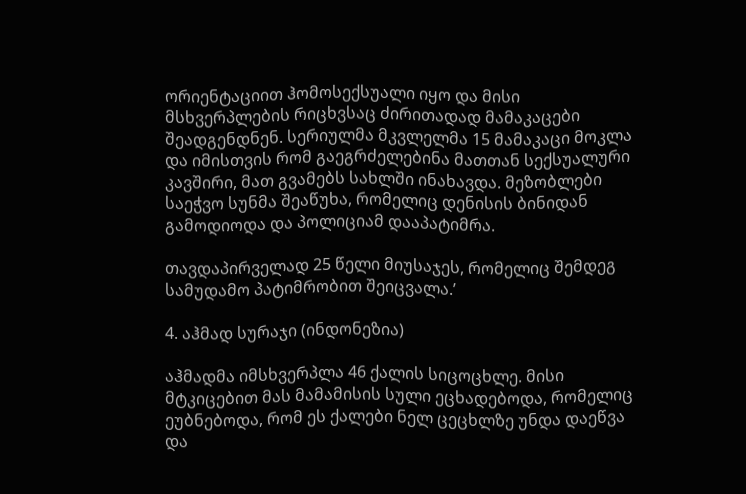ორიენტაციით ჰომოსექსუალი იყო და მისი მსხვერპლების რიცხვსაც ძირითადად მამაკაცები შეადგენდნენ. სერიულმა მკვლელმა 15 მამაკაცი მოკლა და იმისთვის რომ გაეგრძელებინა მათთან სექსუალური კავშირი, მათ გვამებს სახლში ინახავდა. მეზობლები საეჭვო სუნმა შეაწუხა, რომელიც დენისის ბინიდან გამოდიოდა და პოლიციამ დააპატიმრა.

თავდაპირველად 25 წელი მიუსაჯეს, რომელიც შემდეგ სამუდამო პატიმრობით შეიცვალა.’

4. აჰმად სურაჯი (ინდონეზია)

აჰმადმა იმსხვერპლა 46 ქალის სიცოცხლე. მისი მტკიცებით მას მამამისის სული ეცხადებოდა, რომელიც ეუბნებოდა, რომ ეს ქალები ნელ ცეცხლზე უნდა დაეწვა და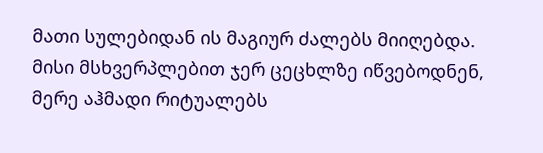მათი სულებიდან ის მაგიურ ძალებს მიიღებდა. მისი მსხვერპლებით ჯერ ცეცხლზე იწვებოდნენ, მერე აჰმადი რიტუალებს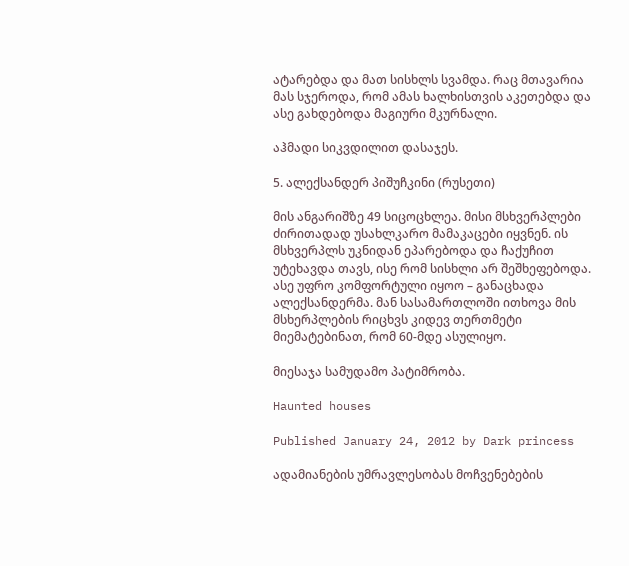ატარებდა და მათ სისხლს სვამდა. რაც მთავარია მას სჯეროდა, რომ ამას ხალხისთვის აკეთებდა და ასე გახდებოდა მაგიური მკურნალი.

აჰმადი სიკვდილით დასაჯეს.

5. ალექსანდერ პიშუჩკინი (რუსეთი)

მის ანგარიშზე 49 სიცოცხლეა. მისი მსხვერპლები ძირითადად უსახლკარო მამაკაცები იყვნენ. ის მსხვერპლს უკნიდან ეპარებოდა და ჩაქუჩით უტეხავდა თავს, ისე რომ სისხლი არ შეშხეფებოდა. ასე უფრო კომფორტული იყოო – განაცხადა ალექსანდერმა. მან სასამართლოში ითხოვა მის მსხერპლების რიცხვს კიდევ თერთმეტი მიემატებინათ, რომ 60-მდე ასულიყო.

მიესაჯა სამუდამო პატიმრობა.

Haunted houses

Published January 24, 2012 by Dark princess

ადამიანების უმრავლესობას მოჩვენებების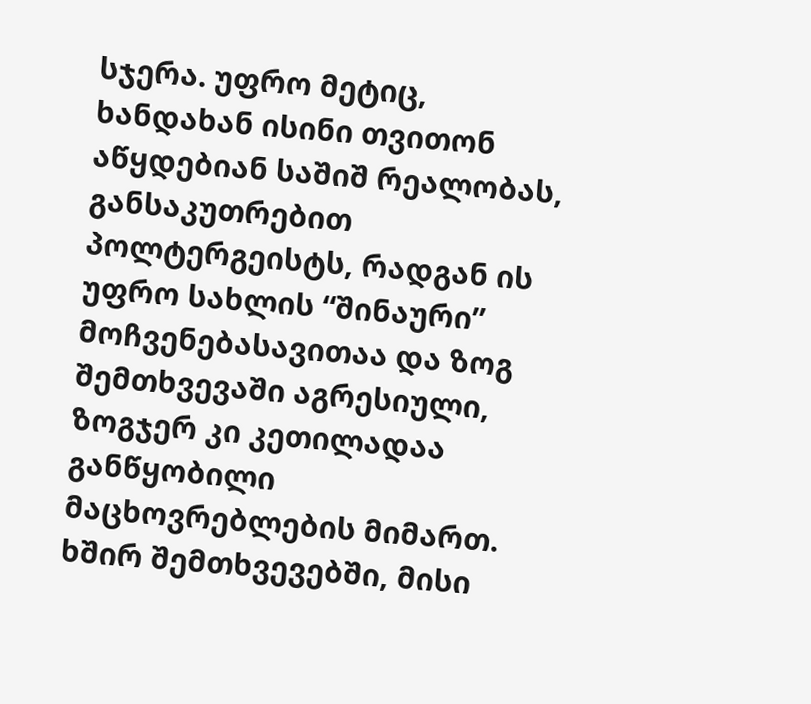სჯერა. უფრო მეტიც, ხანდახან ისინი თვითონ აწყდებიან საშიშ რეალობას, განსაკუთრებით პოლტერგეისტს, რადგან ის უფრო სახლის “შინაური” მოჩვენებასავითაა და ზოგ შემთხვევაში აგრესიული, ზოგჯერ კი კეთილადაა განწყობილი მაცხოვრებლების მიმართ. ხშირ შემთხვევებში, მისი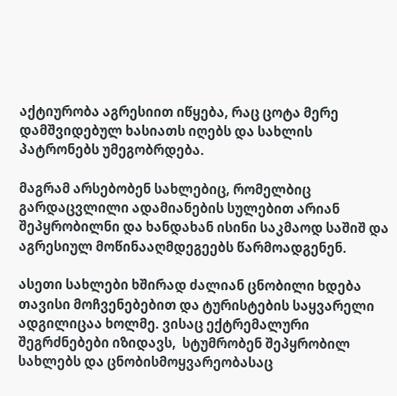აქტიურობა აგრესიით იწყება, რაც ცოტა მერე დამშვიდებულ ხასიათს იღებს და სახლის პატრონებს უმეგობრდება.

მაგრამ არსებობენ სახლებიც, რომელბიც გარდაცვლილი ადამიანების სულებით არიან შეპყრობილნი და ხანდახან ისინი საკმაოდ საშიშ და აგრესიულ მოწინააღმდეგეებს წარმოადგენენ.

ასეთი სახლები ხშირად ძალიან ცნობილი ხდება თავისი მოჩვენებებით და ტურისტების საყვარელი ადგილიცაა ხოლმე. ვისაც ექტრემალური შეგრძნებები იზიდავს,  სტუმრობენ შეპყრობილ სახლებს და ცნობისმოყვარეობასაც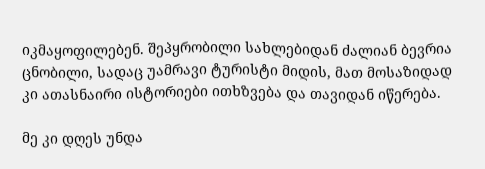იკმაყოფილებენ. შეპყრობილი სახლებიდან ძალიან ბევრია ცნობილი, სადაც უამრავი ტურისტი მიდის, მათ მოსაზიდად კი ათასნაირი ისტორიები ითხზვება და თავიდან იწერება.

მე კი დღეს უნდა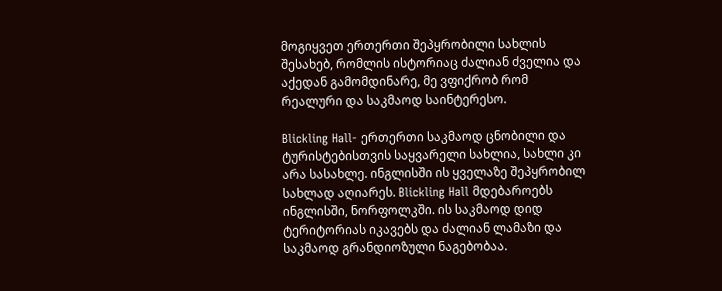მოგიყვეთ ერთერთი შეპყრობილი სახლის შესახებ, რომლის ისტორიაც ძალიან ძველია და აქედან გამომდინარე, მე ვფიქრობ რომ რეალური და საკმაოდ საინტერესო.

Blickling Hall- ერთერთი საკმაოდ ცნობილი და ტურისტებისთვის საყვარელი სახლია, სახლი კი არა სასახლე. ინგლისში ის ყველაზე შეპყრობილ სახლად აღიარეს. Blickling Hall მდებაროებს ინგლისში, ნორფოლკში. ის საკმაოდ დიდ ტერიტორიას იკავებს და ძალიან ლამაზი და საკმაოდ გრანდიოზული ნაგებობაა.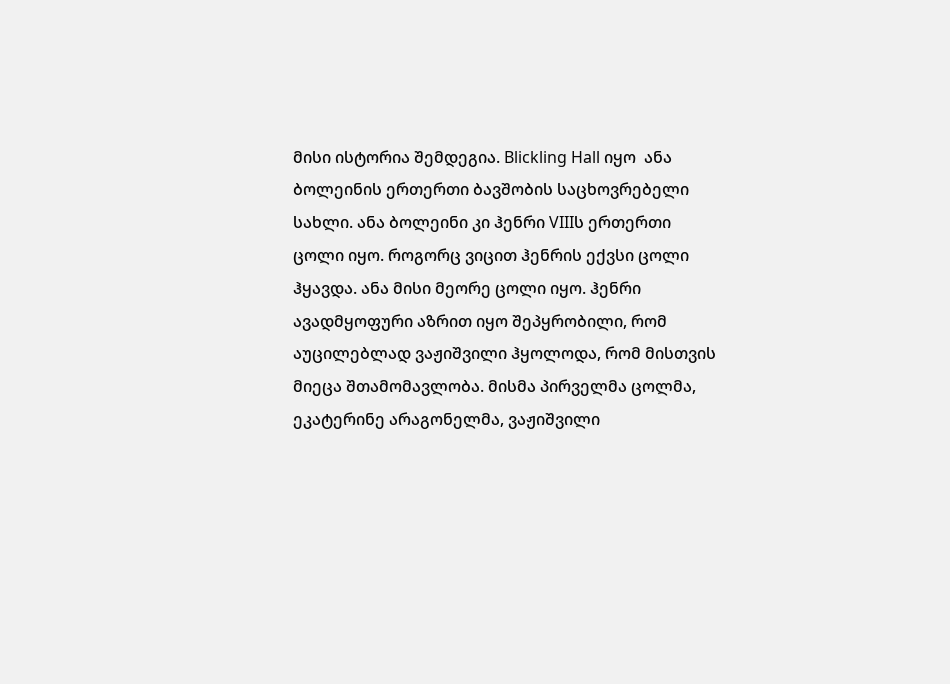მისი ისტორია შემდეგია. Blickling Hall იყო  ანა ბოლეინის ერთერთი ბავშობის საცხოვრებელი სახლი. ანა ბოლეინი კი ჰენრი VIIIს ერთერთი ცოლი იყო. როგორც ვიცით ჰენრის ექვსი ცოლი ჰყავდა. ანა მისი მეორე ცოლი იყო. ჰენრი ავადმყოფური აზრით იყო შეპყრობილი, რომ აუცილებლად ვაჟიშვილი ჰყოლოდა, რომ მისთვის მიეცა შთამომავლობა. მისმა პირველმა ცოლმა, ეკატერინე არაგონელმა, ვაჟიშვილი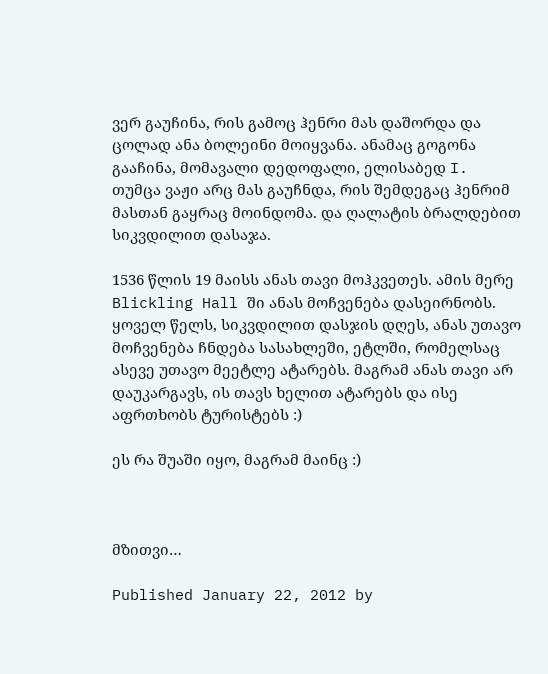ვერ გაუჩინა, რის გამოც ჰენრი მას დაშორდა და ცოლად ანა ბოლეინი მოიყვანა. ანამაც გოგონა გააჩინა, მომავალი დედოფალი, ელისაბედ I. თუმცა ვაჟი არც მას გაუჩნდა, რის შემდეგაც ჰენრიმ მასთან გაყრაც მოინდომა. და ღალატის ბრალდებით სიკვდილით დასაჯა.

1536 წლის 19 მაისს ანას თავი მოჰკვეთეს. ამის მერე Blickling Hall ში ანას მოჩვენება დასეირნობს. ყოველ წელს, სიკვდილით დასჯის დღეს, ანას უთავო მოჩვენება ჩნდება სასახლეში, ეტლში, რომელსაც ასევე უთავო მეეტლე ატარებს. მაგრამ ანას თავი არ დაუკარგავს, ის თავს ხელით ატარებს და ისე აფრთხობს ტურისტებს :)

ეს რა შუაში იყო, მაგრამ მაინც :)



მზითვი…

Published January 22, 2012 by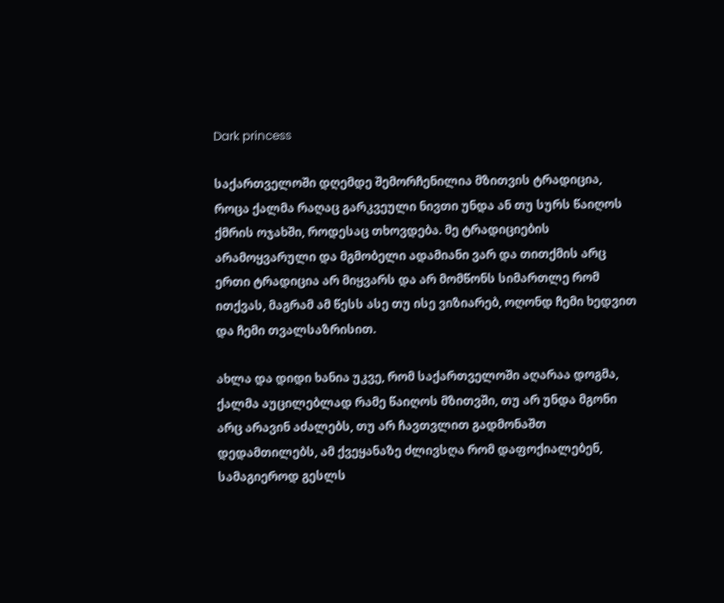Dark princess

საქართველოში დღემდე შემორჩენილია მზითვის ტრადიცია, როცა ქალმა რაღაც გარკვეული ნივთი უნდა ან თუ სურს წაიღოს ქმრის ოჯახში, როდესაც თხოვდება. მე ტრადიციების არამოყვარული და მგმობელი ადამიანი ვარ და თითქმის არც ერთი ტრადიცია არ მიყვარს და არ მომწონს სიმართლე რომ ითქვას, მაგრამ ამ წესს ასე თუ ისე ვიზიარებ, ოღონდ ჩემი ხედვით და ჩემი თვალსაზრისით.

ახლა და დიდი ხანია უკვე, რომ საქართველოში აღარაა დოგმა, ქალმა აუცილებლად რამე წაიღოს მზითვში, თუ არ უნდა მგონი არც არავინ აძალებს, თუ არ ჩავთვლით გადმონაშთ დედამთილებს, ამ ქვეყანაზე ძლივსღა რომ დაფოქიალებენ, სამაგიეროდ გესლს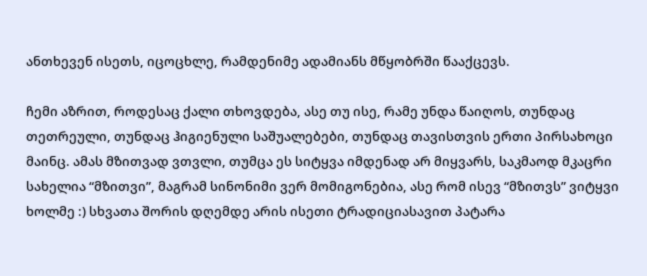ანთხევენ ისეთს, იცოცხლე, რამდენიმე ადამიანს მწყობრში წააქცევს.

ჩემი აზრით, როდესაც ქალი თხოვდება, ასე თუ ისე, რამე უნდა წაიღოს, თუნდაც თეთრეული, თუნდაც ჰიგიენული საშუალებები, თუნდაც თავისთვის ერთი პირსახოცი მაინც. ამას მზითვად ვთვლი, თუმცა ეს სიტყვა იმდენად არ მიყვარს, საკმაოდ მკაცრი სახელია “მზითვი”, მაგრამ სინონიმი ვერ მომიგონებია, ასე რომ ისევ “მზითვს” ვიტყვი ხოლმე :) სხვათა შორის დღემდე არის ისეთი ტრადიციასავით პატარა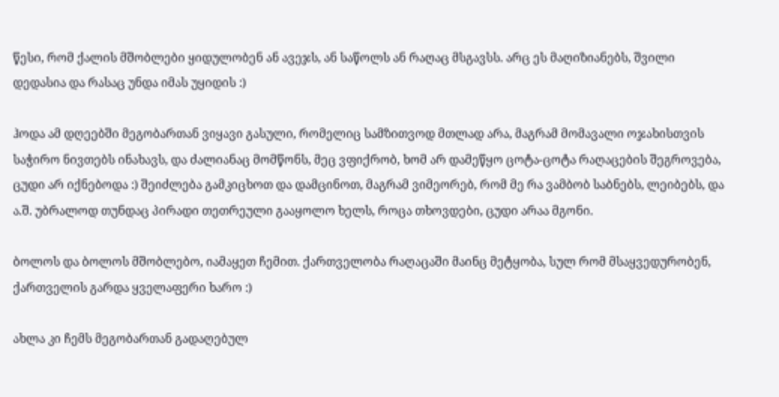წესი, რომ ქალის მშობლები ყიდულობენ ან ავეჯს, ან საწოლს ან რაღაც მსგავსს. არც ეს მაღიზიანებს, შვილი დედასია და რასაც უნდა იმას უყიდის :)

ჰოდა ამ დღეებში მეგობართან ვიყავი გასული, რომელიც სამზითვოდ მთლად არა, მაგრამ მომავალი ოჯახისთვის საჭირო ნივთებს ინახავს, და ძალიანაც მომწონს, მეც ვფიქრობ, ხომ არ დამეწყო ცოტა-ცოტა რაღაცების შეგროვება, ცუდი არ იქნებოდა :) შეიძლება გამკიცხოთ და დამცინოთ, მაგრამ ვიმეორებ, რომ მე რა ვამბობ საბნებს, ლეიბებს, და ა.შ. უბრალოდ თუნდაც პირადი თეთრეული გააყოლო ხელს, როცა თხოვდები, ცუდი არაა მგონი.

ბოლოს და ბოლოს მშობლებო, იამაყეთ ჩემით. ქართველობა რაღაცაში მაინც მეტყობა, სულ რომ მსაყვედურობენ, ქართველის გარდა ყველაფერი ხარო :)

ახლა კი ჩემს მეგობართან გადაღებულ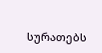სურათებს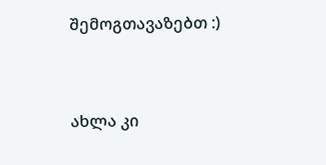შემოგთავაზებთ :)



ახლა კი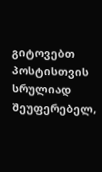გიტოვებთ პოსტისთვის სრულიად შეუფერებელ,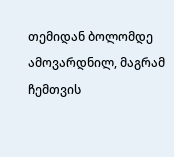თემიდან ბოლომდე ამოვარდნილ, მაგრამ ჩემთვის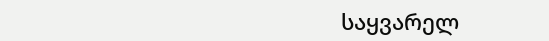საყვარელ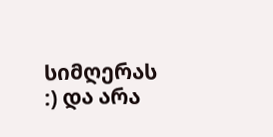სიმღერას :) და არა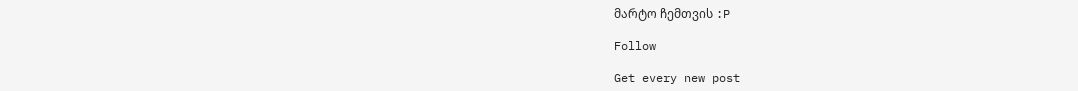მარტო ჩემთვის :P

Follow

Get every new post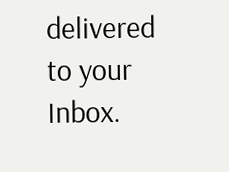delivered to your Inbox.